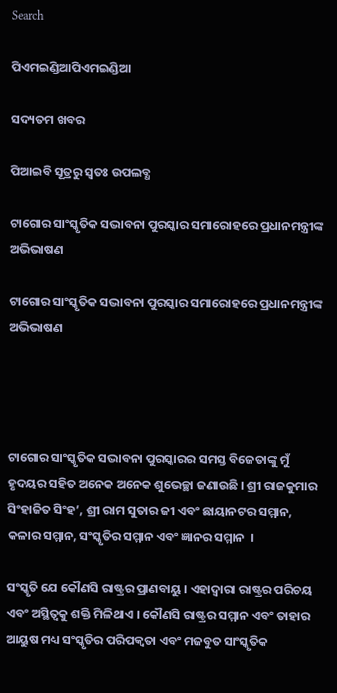Search

ପିଏମଇଣ୍ଡିଆପିଏମଇଣ୍ଡିଆ

ସଦ୍ୟତମ ଖବର

ପିଆଇବି ସୂତ୍ରରୁ ସ୍ବତଃ ଉପଲବ୍ଧ

ଟାଗୋର ସାଂସ୍କୃତିକ ସଦ୍ଭାବନା ପୁରସ୍କାର ସମାରୋହରେ ପ୍ରଧାନମନ୍ତ୍ରୀଙ୍କ ଅଭିଭାଷଣ

ଟାଗୋର ସାଂସ୍କୃତିକ ସଦ୍ଭାବନା ପୁରସ୍କାର ସମାରୋହରେ ପ୍ରଧାନମନ୍ତ୍ରୀଙ୍କ ଅଭିଭାଷଣ




ଟାଗୋର ସାଂସ୍କୃତିକ ସଦ୍ଭାବନା ପୁରସ୍କାରର ସମସ୍ତ ବିଜେତାଙ୍କୁ ମୁଁ ହୃଦୟର ସହିତ ଅନେକ ଅନେକ ଶୁଭେଚ୍ଛା ଜଣାଉଛି । ଶ୍ରୀ ରାଜକୁମାର ସିଂହାଜିତ ସିଂହ’, ଶ୍ରୀ ରାମ ସୁତାର ଜୀ ଏବଂ ଛାୟାନଟର ସମ୍ମାନ, କଳାର ସମ୍ମାନ, ସଂସ୍କୃତିର ସମ୍ମାନ ଏବଂ ଜ୍ଞାନର ସମ୍ମାନ  ।

ସଂସ୍କୃତି ଯେ କୌଣସି ରାଷ୍ଟ୍ରର ପ୍ରାଣବାୟୁ । ଏହାଦ୍ୱାରା ରାଷ୍ଟ୍ରର ପରିଚୟ ଏବଂ ଅସ୍ଥିତ୍ୱକୁ ଶକ୍ତି ମିଳିଥାଏ । କୌଣସି ରାଷ୍ଟ୍ରର ସମ୍ମାନ ଏବଂ ତାହାର ଆୟୁଷ ମଧ୍ୟ ସଂସ୍କୃତିର ପରିପକ୍ୱତା ଏବଂ ମଜବୁତ ସାଂସ୍କୃତିକ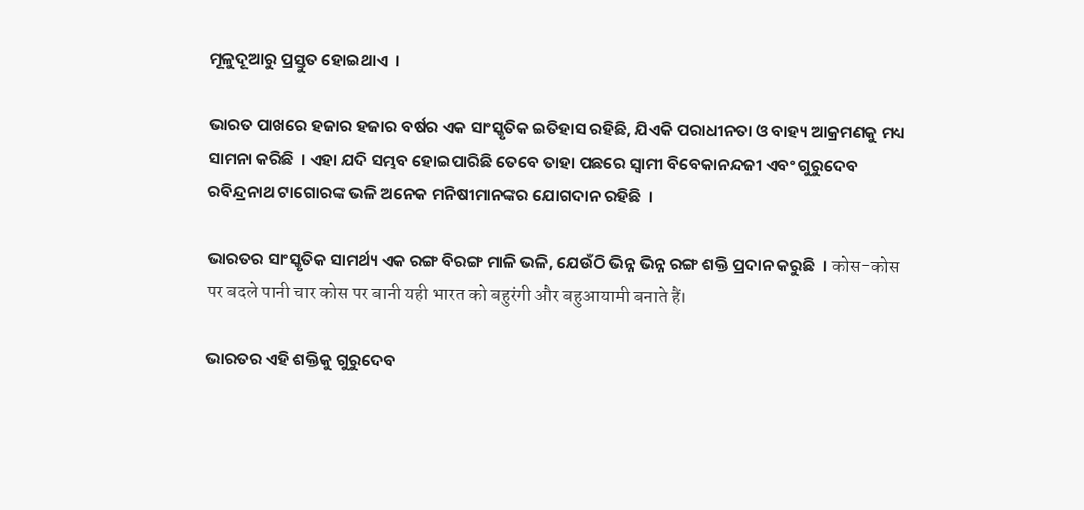ମୂଳୁଦୂଆରୁ ପ୍ରସ୍ତୁତ ହୋଇଥାଏ  ।

ଭାରତ ପାଖରେ ହଜାର ହଜାର ବର୍ଷର ଏକ ସାଂସ୍କୃତିକ ଇତିହାସ ରହିଛି, ଯିଏକି ପରାଧୀନତା ଓ ବାହ୍ୟ ଆକ୍ରମଣକୁ ମଧ୍ୟ ସାମନା କରିଛି  । ଏହା ଯଦି ସମ୍ଭବ ହୋଇପାରିଛି ତେବେ ତାହା ପଛରେ ସ୍ୱାମୀ ବିବେକାନନ୍ଦଜୀ ଏବଂ ଗୁରୁଦେବ ରବିନ୍ଦ୍ରନାଥ ଟାଗୋରଙ୍କ ଭଳି ଅନେକ ମନିଷୀମାନଙ୍କର ଯୋଗଦାନ ରହିଛି  ।

ଭାରତର ସାଂସ୍କୃତିକ ସାମର୍ଥ୍ୟ ଏକ ରଙ୍ଗ ବିରଙ୍ଗ ମାଳି ଭଳି, ଯେଉଁଠି ଭିନ୍ନ ଭିନ୍ନ ରଙ୍ଗ ଶକ୍ତି ପ୍ରଦାନ କରୁଛି  । कोस-कोस पर बदले पानी चार कोस पर बानी यही भारत को बहुरंगी और बहुआयामी बनाते हैं।

ଭାରତର ଏହି ଶକ୍ତିକୁ ଗୁରୁଦେବ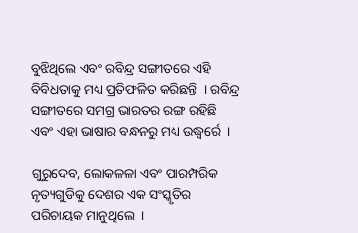ବୁଝିଥିଲେ ଏବଂ ରବିନ୍ଦ୍ର ସଙ୍ଗୀତରେ ଏହି ବିବିଧତାକୁ ମଧ୍ୟ ପ୍ରତିଫଳିତ କରିଛନ୍ତି  । ରବିନ୍ଦ୍ର ସଙ୍ଗୀତରେ ସମଗ୍ର ଭାରତର ରଙ୍ଗ ରହିଛି ଏବଂ ଏହା ଭାଷାର ବନ୍ଧନରୁ ମଧ୍ୟ ଉଦ୍ଧ୍ୱର୍ରେ  ।

ଗୁରୁଦେବ, ଲୋକଳଳା ଏବଂ ପାରମ୍ପରିକ ନୃତ୍ୟଗୁଡିକୁ ଦେଶର ଏକ ସଂସ୍କୃତିର ପରିଚାୟକ ମାନୁଥିଲେ  ।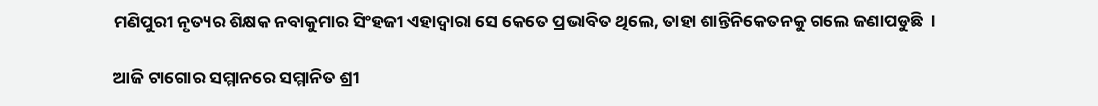ମଣିପୁରୀ ନୃତ୍ୟର ଶିକ୍ଷକ ନବାକୁମାର ସିଂହଜୀ ଏହାଦ୍ୱାରା ସେ କେତେ ପ୍ରଭାବିତ ଥିଲେ, ତାହା ଶାନ୍ତିନିକେତନକୁ ଗଲେ ଜଣାପଡୁଛି  ।

ଆଜି ଟାଗୋର ସମ୍ମାନରେ ସମ୍ମାନିତ ଶ୍ରୀ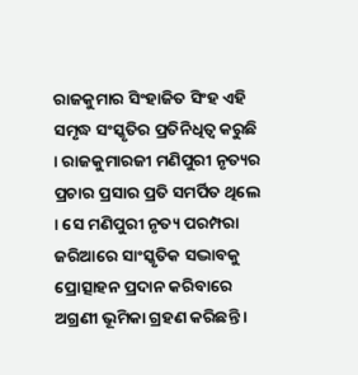ରାଜକୁମାର ସିଂହାଜିତ ସିଂହ ଏହି ସମୃଦ୍ଧ ସଂସ୍କୃତିର ପ୍ରତିନିଧିତ୍ୱ କରୁଛି  । ରାଜକୁମାରଜୀ ମଣିପୁରୀ ନୃତ୍ୟର ପ୍ରଚାର ପ୍ରସାର ପ୍ରତି ସମର୍ପିତ ଥିଲେ  । ସେ ମଣିପୁରୀ ନୃତ୍ୟ ପରମ୍ପରା ଜରିଆରେ ସାଂସ୍କୃତିକ ସଦ୍ଭାବକୁ ପ୍ରୋତ୍ସାହନ ପ୍ରଦାନ କରିବାରେ ଅଗ୍ରଣୀ ଭୂମିକା ଗ୍ରହଣ କରିଛନ୍ତି ।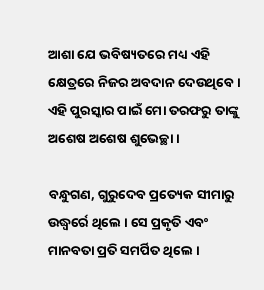ଆଶା ଯେ ଭବିଷ୍ୟତରେ ମଧ୍ୟ ଏହି କ୍ଷେତ୍ରରେ ନିଜର ଅବଦାନ ଦେଉଥିବେ । ଏହି ପୁରସ୍କାର ପାଇଁ ମୋ ତରଫରୁ ତାଙ୍କୁ ଅଶେଷ ଅଶେଷ ଶୁଭେଚ୍ଛା ।

ବନ୍ଧୁଗଣ, ଗୁରୁଦେବ ପ୍ରତ୍ୟେକ ସୀମାରୁ ଉଦ୍ଧ୍ୱର୍ରେ ଥିଲେ । ସେ ପ୍ରକୃତି ଏବଂ ମାନବତା ପ୍ରତି ସମର୍ପିତ ଥିଲେ ।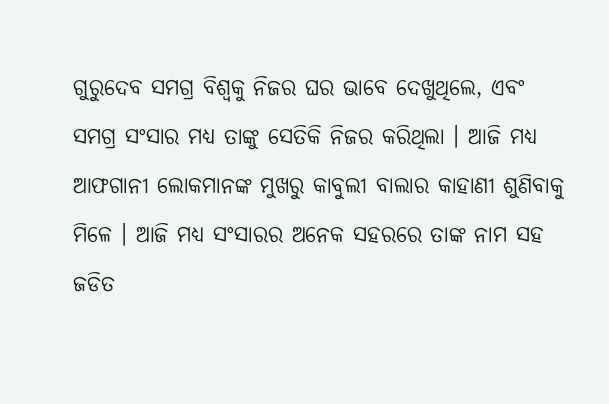ଗୁରୁଦେବ ସମଗ୍ର ବିଶ୍ୱକୁ ନିଜର ଘର ଭାବେ ଦେଖୁଥିଲେ, ଏବଂ ସମଗ୍ର ସଂସାର ମଧ୍ୟ ତାଙ୍କୁ ସେତିକି ନିଜର କରିଥିଲା । ଆଜି ମଧ୍ୟ ଆଫଗାନୀ ଲୋକମାନଙ୍କ ମୁଖରୁ କାବୁଲୀ ବାଲାର କାହାଣୀ ଶୁଣିବାକୁ ମିଳେ । ଆଜି ମଧ୍ୟ ସଂସାରର ଅନେକ ସହରରେ ତାଙ୍କ ନାମ ସହ ଜଡିତ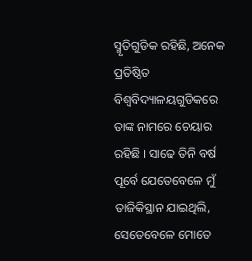ସ୍ମୃତିଗୁଡିକ ରହିଛି, ଅନେକ ପ୍ରତିଷ୍ଠିତ ବିଶ୍ୱବିଦ୍ୟାଳୟଗୁଡିକରେ ତାଙ୍କ ନାମରେ ଚେୟାର ରହିଛି । ସାଢେ ତିନି ବର୍ଷ ପୂର୍ବେ ଯେତେବେଳେ ମୁଁ ତାଜିକିସ୍ଥାନ ଯାଇଥିଲି, ସେତେବେଳେ ମୋତେ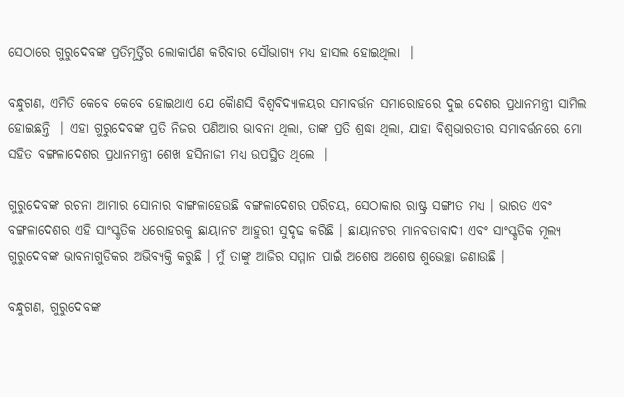ସେଠାରେ ଗୁରୁଦେବଙ୍କ ପ୍ରତିମୂର୍ତ୍ତିର ଲୋକାର୍ପଣ କରିବାର ସୌଭାଗ୍ୟ ମଧ୍ୟ ହାସଲ ହୋଇଥିଲା  ।

ବନ୍ଧୁଗଣ, ଏମିତି କେବେ କେବେ ହୋଇଥାଏ ଯେ କୈାଣସି ବିଶ୍ୱବିଦ୍ୟାଳୟର ସମାବର୍ତ୍ତନ ସମାରୋହରେ ଦୁଇ ଦେଶର ପ୍ରଧାନମନ୍ତ୍ରୀ ସାମିଲ ହୋଇଛନ୍ତି  । ଏହା ଗୁରୁଦେବଙ୍କ ପ୍ରତି ନିଜର ପଣିଆର ଭାବନା ଥିଲା, ତାଙ୍କ ପ୍ରତି ଶ୍ରଦ୍ଧା ଥିଲା, ଯାହା ବିଶ୍ୱଭାରତୀର ସମାବର୍ତ୍ତନରେ ମୋ ସହିତ ବଙ୍ଗଳାଦେଶର ପ୍ରଧାନମନ୍ତ୍ରୀ ଶେଖ ହସିନାଜୀ ମଧ୍ୟ ଉପସ୍ଥିତ ଥିଲେ  ।

ଗୁରୁଦେବଙ୍କ ରଚନା ଆମାର ସୋନାର ବାଙ୍ଗଳାହେଉଛି ବଙ୍ଗଳାଦେଶର ପରିଚୟ, ସେଠାକାର ରାଷ୍ଟ୍ର ସଙ୍ଗୀତ ମଧ୍ୟ । ଭାରତ ଏବଂ ବଙ୍ଗଳାଦେଶର ଏହି ସାଂସ୍କୃତିକ ଧରୋହରକୁ ଛାୟାନଟ ଆହୁରୀ ସୁଦୃଢ କରିଛି । ଛାୟାନଟର ମାନବତାବାଦୀ ଏବଂ ସାଂସ୍କୃତିକ ମୂଲ୍ୟ ଗୁରୁଦେବଙ୍କ ଭାବନାଗୁଡିକର ଅଭିବ୍ୟକ୍ତି କରୁଛି । ମୁଁ ତାଙ୍କୁ ଆଜିର ସମ୍ମାନ ପାଇଁ ଅଶେଷ ଅଶେଷ ଶୁଭେଚ୍ଛା ଜଣାଉଛି ।

ବନ୍ଧୁଗଣ, ଗୁରୁଦେବଙ୍କ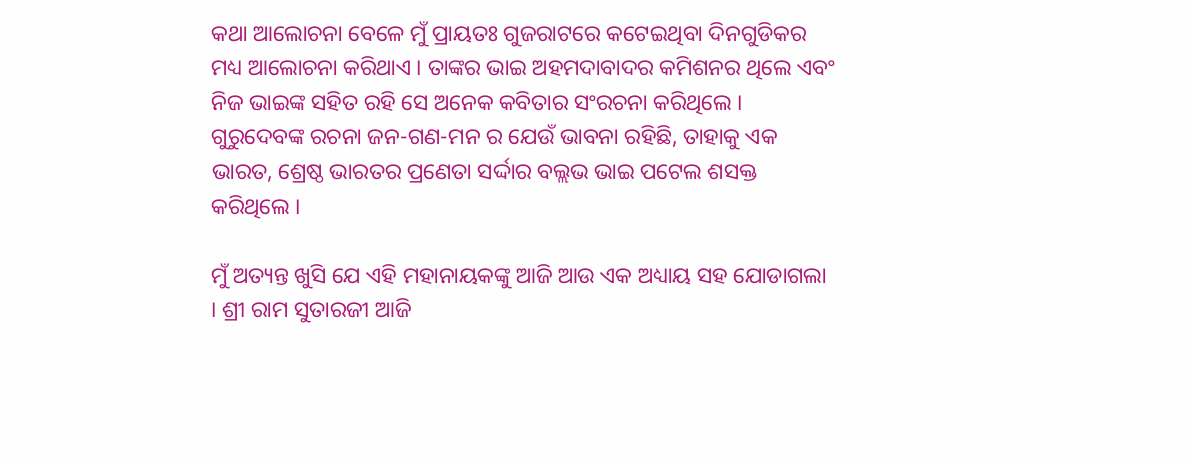କଥା ଆଲୋଚନା ବେଳେ ମୁଁ ପ୍ରାୟତଃ ଗୁଜରାଟରେ କଟେଇଥିବା ଦିନଗୁଡିକର ମଧ୍ୟ ଆଲୋଚନା କରିଥାଏ । ତାଙ୍କର ଭାଇ ଅହମଦାବାଦର କମିଶନର ଥିଲେ ଏବଂ ନିଜ ଭାଇଙ୍କ ସହିତ ରହି ସେ ଅନେକ କବିତାର ସଂରଚନା କରିଥିଲେ । ଗୁରୁଦେବଙ୍କ ରଚନା ଜନ-ଗଣ-ମନ ର ଯେଉଁ ଭାବନା ରହିଛି, ତାହାକୁ ଏକ ଭାରତ, ଶ୍ରେଷ୍ଠ ଭାରତର ପ୍ରଣେତା ସର୍ଦ୍ଦାର ବଲ୍ଲଭ ଭାଇ ପଟେଲ ଶସକ୍ତ କରିଥିଲେ ।

ମୁଁ ଅତ୍ୟନ୍ତ ଖୁସି ଯେ ଏହି ମହାନାୟକଙ୍କୁ ଆଜି ଆଉ ଏକ ଅଧ୍ୟାୟ ସହ ଯୋଡାଗଲା । ଶ୍ରୀ ରାମ ସୁତାରଜୀ ଆଜି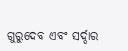ଗୁରୁଦେବ ଏବଂ ସର୍ଦ୍ଦାର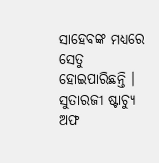ସାହେବଙ୍କ ମଧ୍ୟରେ ସେତୁ ହୋଇପାରିଛନ୍ତି । ସୁତାରଜୀ ଷ୍ଟାଚ୍ୟୁ ଅଫ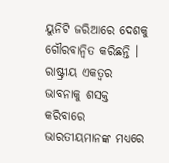ୟୁନିଟି ଜରିଆରେ ଦେଶକୁ ଗୌରବାନ୍ୱିତ କରିଛନ୍ତି । ରାଷ୍ଟ୍ରୀୟ ଏକତ୍ୱର ଭାବନାକୁ ଶସକ୍ତ କରିବାରେ ଭାରତୀୟମାନଙ୍କ ମଧ୍ୟରେ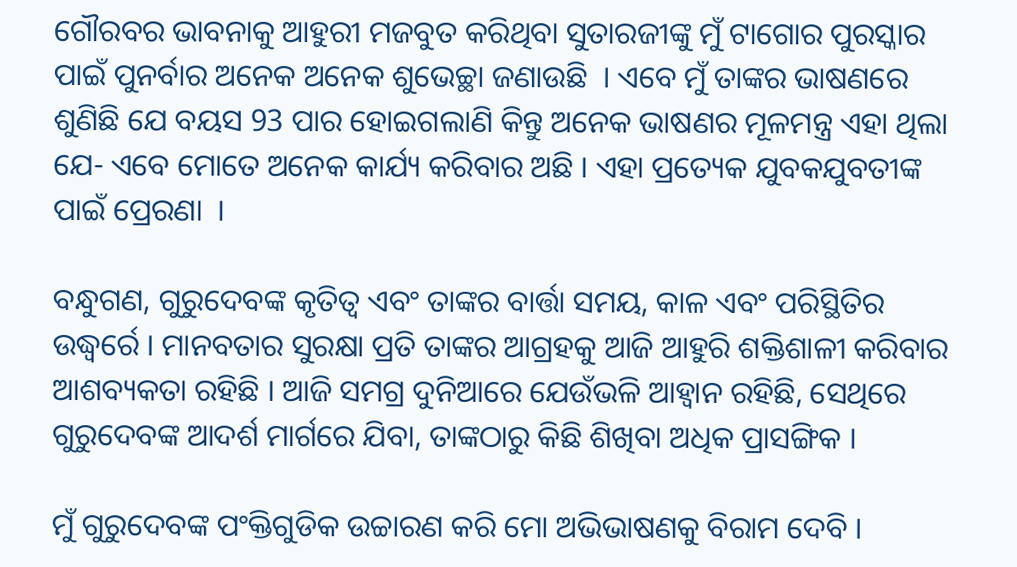ଗୌରବର ଭାବନାକୁ ଆହୁରୀ ମଜବୁତ କରିଥିବା ସୁତାରଜୀଙ୍କୁ ମୁଁ ଟାଗୋର ପୁରସ୍କାର ପାଇଁ ପୁନର୍ବାର ଅନେକ ଅନେକ ଶୁଭେଚ୍ଛା ଜଣାଉଛି  । ଏବେ ମୁଁ ତାଙ୍କର ଭାଷଣରେ ଶୁଣିଛି ଯେ ବୟସ 93 ପାର ହୋଇଗଲାଣି କିନ୍ତୁ ଅନେକ ଭାଷଣର ମୂଳମନ୍ତ୍ର ଏହା ଥିଲା ଯେ- ଏବେ ମୋତେ ଅନେକ କାର୍ଯ୍ୟ କରିବାର ଅଛି । ଏହା ପ୍ରତ୍ୟେକ ଯୁବକଯୁବତୀଙ୍କ ପାଇଁ ପ୍ରେରଣା  ।

ବନ୍ଧୁଗଣ, ଗୁରୁଦେବଙ୍କ କୃତିତ୍ୱ ଏବଂ ତାଙ୍କର ବାର୍ତ୍ତା ସମୟ, କାଳ ଏବଂ ପରିସ୍ଥିତିର ଉଦ୍ଧ୍ୱର୍ରେ । ମାନବତାର ସୁରକ୍ଷା ପ୍ରତି ତାଙ୍କର ଆଗ୍ରହକୁ ଆଜି ଆହୁରି ଶକ୍ତିଶାଳୀ କରିବାର ଆଶବ୍ୟକତା ରହିଛି । ଆଜି ସମଗ୍ର ଦୁନିଆରେ ଯେଉଁଭଳି ଆହ୍ୱାନ ରହିଛି, ସେଥିରେ ଗୁରୁଦେବଙ୍କ ଆଦର୍ଶ ମାର୍ଗରେ ଯିବା, ତାଙ୍କଠାରୁ କିଛି ଶିଖିବା ଅଧିକ ପ୍ରାସଙ୍ଗିକ ।

ମୁଁ ଗୁରୁଦେବଙ୍କ ପଂକ୍ତିଗୁଡିକ ଉଚ୍ଚାରଣ କରି ମୋ ଅଭିଭାଷଣକୁ ବିରାମ ଦେବି ।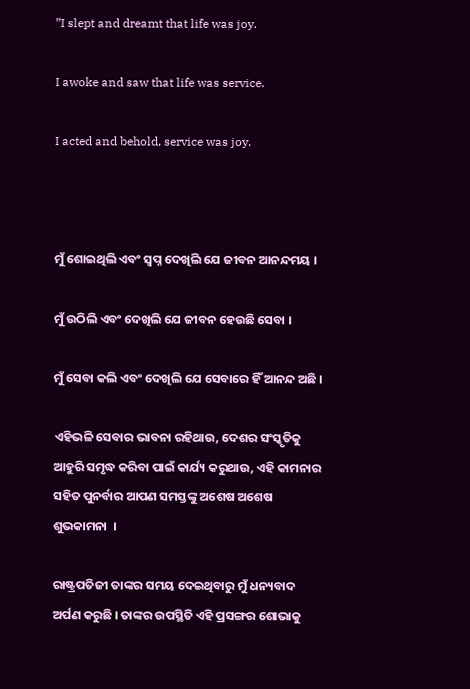”I slept and dreamt that life was joy.

I awoke and saw that life was service.

I acted and behold, service was joy.



ମୁଁ ଶୋଇଥିଲି ଏବଂ ସ୍ୱପ୍ନ ଦେଖିଲି ଯେ ଜୀବନ ଆନନ୍ଦମୟ ।

ମୁଁ ଉଠିଲି ଏବଂ ଦେଖିଲି ଯେ ଜୀବନ ହେଉଛି ସେବା ।

ମୁଁ ସେବା କଲି ଏବଂ ଦେଖିଲି ଯେ ସେବାରେ ହିଁ ଆନନ୍ଦ ଅଛି ।

ଏହିଭଳି ସେବାର ଭାବନା ରହିଥାଉ, ଦେଶର ସଂସ୍କୃତିକୁ ଆହୁରି ସମୃଦ୍ଧ କରିବା ପାଇଁ କାର୍ଯ୍ୟ କରୁଥାଉ, ଏହି କାମନାର ସହିତ ପୁନର୍ବାର ଆପଣ ସମସ୍ତଙ୍କୁ ଅଶେଷ ଅଶେଷ ଶୁଭକାମନା  ।

ରାଷ୍ଟ୍ରପତିଜୀ ତାଙ୍କର ସମୟ ଦେଇଥିବାରୁ ମୁଁ ଧନ୍ୟବାଦ ଅର୍ପଣ କରୁଛି । ତାଙ୍କର ଉପସ୍ଥିତି ଏହି ପ୍ରସଙ୍ଗର ଶୋଭାକୁ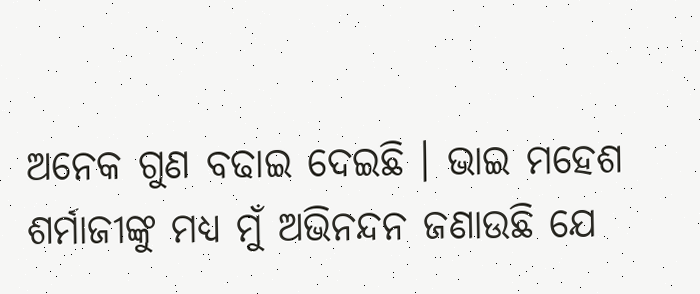ଅନେକ ଗୁଣ ବଢାଇ ଦେଇଛି । ଭାଇ ମହେଶ ଶର୍ମାଜୀଙ୍କୁ ମଧ୍ୟ ମୁଁ ଅଭିନନ୍ଦନ ଜଣାଉଛି ଯେ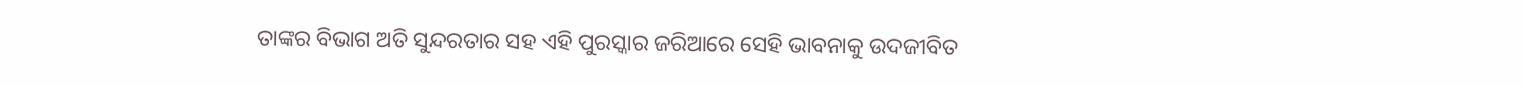ତାଙ୍କର ବିଭାଗ ଅତି ସୁନ୍ଦରତାର ସହ ଏହି ପୁରସ୍କାର ଜରିଆରେ ସେହି ଭାବନାକୁ ଉଦଜୀବିତ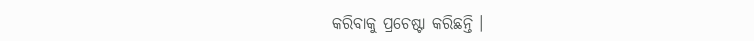କରିବାକୁ ପ୍ରଚେଷ୍ଟା କରିଛନ୍ତି ।